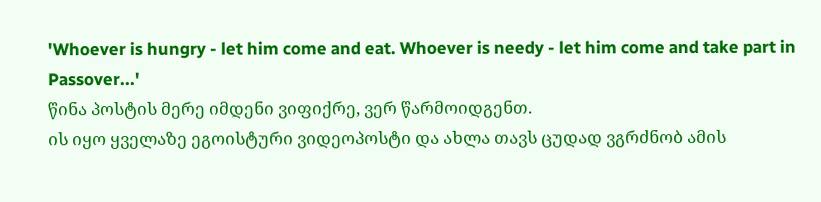'Whoever is hungry - let him come and eat. Whoever is needy - let him come and take part in Passover...'
წინა პოსტის მერე იმდენი ვიფიქრე, ვერ წარმოიდგენთ.
ის იყო ყველაზე ეგოისტური ვიდეოპოსტი და ახლა თავს ცუდად ვგრძნობ ამის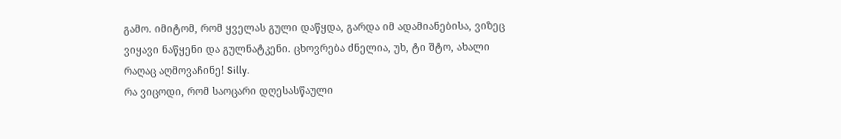გამო. იმიტომ, რომ ყველას გული დაწყდა, გარდა იმ ადამიანებისა, ვიზეც ვიყავი ნაწყენი და გულნატკენი. ცხოვრება ძნელია, უხ, ტი შტო, ახალი რაღაც აღმოვაჩინე! Silly.
რა ვიცოდი, რომ საოცარი დღესასწაული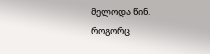მელოდა წინ.
როგორც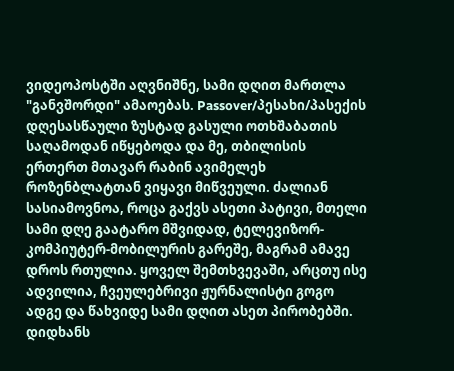ვიდეოპოსტში აღვნიშნე, სამი დღით მართლა "განვშორდი" ამაოებას. Passover/პესახი/პასექის დღესასწაული ზუსტად გასული ოთხშაბათის საღამოდან იწყებოდა და მე, თბილისის ერთერთ მთავარ რაბინ ავიმელეხ როზენბლატთან ვიყავი მიწვეული. ძალიან სასიამოვნოა, როცა გაქვს ასეთი პატივი, მთელი სამი დღე გაატარო მშვიდად, ტელევიზორ-კომპიუტერ-მობილურის გარეშე, მაგრამ ამავე დროს რთულია. ყოველ შემთხვევაში, არცთუ ისე ადვილია, ჩვეულებრივი ჟურნალისტი გოგო ადგე და წახვიდე სამი დღით ასეთ პირობებში. დიდხანს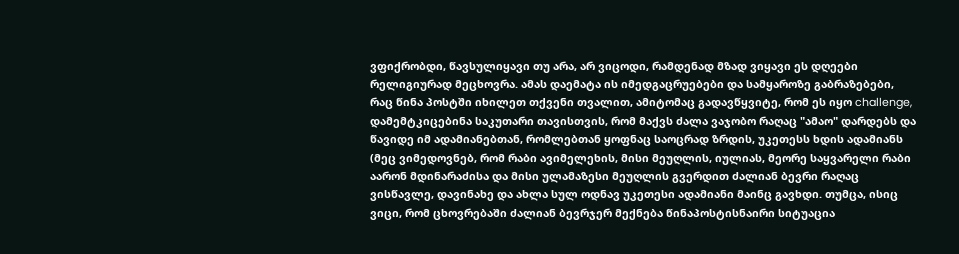ვფიქრობდი, წავსულიყავი თუ არა, არ ვიცოდი, რამდენად მზად ვიყავი ეს დღეები რელიგიურად მეცხოვრა. ამას დაემატა ის იმედგაცრუებები და სამყაროზე გაბრაზებები, რაც წინა პოსტში იხილეთ თქვენი თვალით, ამიტომაც გადავწყვიტე, რომ ეს იყო challenge, დამემტკიცებინა საკუთარი თავისთვის, რომ მაქვს ძალა ვაჯობო რაღაც "ამაო" დარდებს და წავიდე იმ ადამიანებთან, რომლებთან ყოფნაც საოცრად ზრდის, უკეთესს ხდის ადამიანს (მეც ვიმედოვნებ, რომ რაბი ავიმელეხის, მისი მეუღლის, იულიას, მეორე საყვარელი რაბი აარონ მდინარაძისა და მისი ულამაზესი მეუღლის გვერდით ძალიან ბევრი რაღაც ვისწავლე, დავინახე და ახლა სულ ოდნავ უკეთესი ადამიანი მაინც გავხდი. თუმცა, ისიც ვიცი, რომ ცხოვრებაში ძალიან ბევრჯერ მექნება წინაპოსტისნაირი სიტუაცია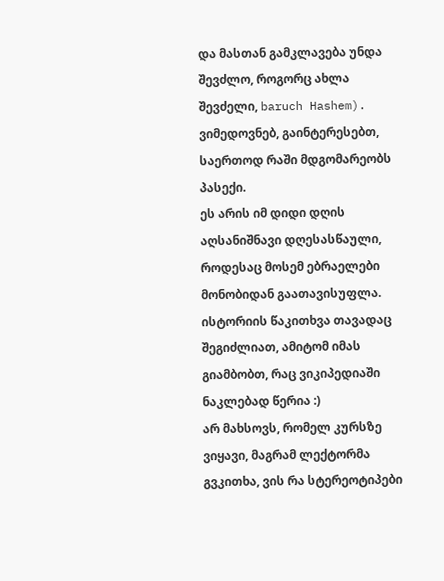და მასთან გამკლავება უნდა შევძლო, როგორც ახლა შევძელი, baruch Hashem).
ვიმედოვნებ, გაინტერესებთ, საერთოდ რაში მდგომარეობს პასექი.
ეს არის იმ დიდი დღის აღსანიშნავი დღესასწაული, როდესაც მოსემ ებრაელები მონობიდან გაათავისუფლა. ისტორიის წაკითხვა თავადაც შეგიძლიათ, ამიტომ იმას გიამბობთ, რაც ვიკიპედიაში ნაკლებად წერია :)
არ მახსოვს, რომელ კურსზე ვიყავი, მაგრამ ლექტორმა გვკითხა, ვის რა სტერეოტიპები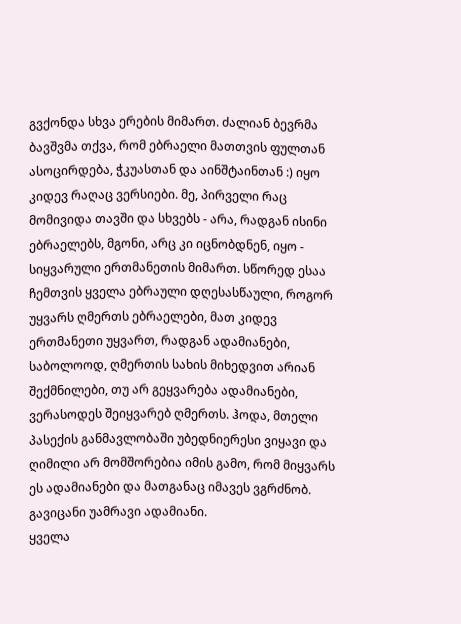გვქონდა სხვა ერების მიმართ. ძალიან ბევრმა ბავშვმა თქვა, რომ ებრაელი მათთვის ფულთან ასოცირდება, ჭკუასთან და აინშტაინთან :) იყო კიდევ რაღაც ვერსიები. მე, პირველი რაც მომივიდა თავში და სხვებს - არა, რადგან ისინი ებრაელებს, მგონი, არც კი იცნობდნენ, იყო - სიყვარული ერთმანეთის მიმართ. სწორედ ესაა ჩემთვის ყველა ებრაული დღესასწაული, როგორ უყვარს ღმერთს ებრაელები, მათ კიდევ ერთმანეთი უყვართ, რადგან ადამიანები, საბოლოოდ, ღმერთის სახის მიხედვით არიან შექმნილები, თუ არ გეყვარება ადამიანები, ვერასოდეს შეიყვარებ ღმერთს. ჰოდა, მთელი პასექის განმავლობაში უბედნიერესი ვიყავი და ღიმილი არ მომშორებია იმის გამო, რომ მიყვარს ეს ადამიანები და მათგანაც იმავეს ვგრძნობ.
გავიცანი უამრავი ადამიანი.
ყველა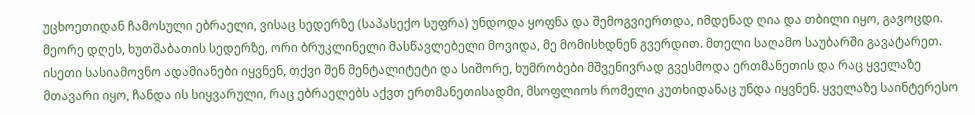უცხოეთიდან ჩამოსული ებრაელი, ვისაც სედერზე (საპასექო სუფრა) უნდოდა ყოფნა და შემოგვიერთდა, იმდენად ღია და თბილი იყო, გავოცდი. მეორე დღეს, ხუთშაბათის სედერზე, ორი ბრუკლინელი მასწავლებელი მოვიდა, მე მომისხდნენ გვერდით. მთელი საღამო საუბარში გავატარეთ. ისეთი სასიამოვნო ადამიანები იყვნენ, თქვი შენ მენტალიტეტი და სიშორე, ხუმრობები მშვენივრად გვესმოდა ერთმანეთის და რაც ყველაზე მთავარი იყო, ჩანდა ის სიყვარული, რაც ებრაელებს აქვთ ერთმანეთისადმი, მსოფლიოს რომელი კუთხიდანაც უნდა იყვნენ. ყველაზე საინტერესო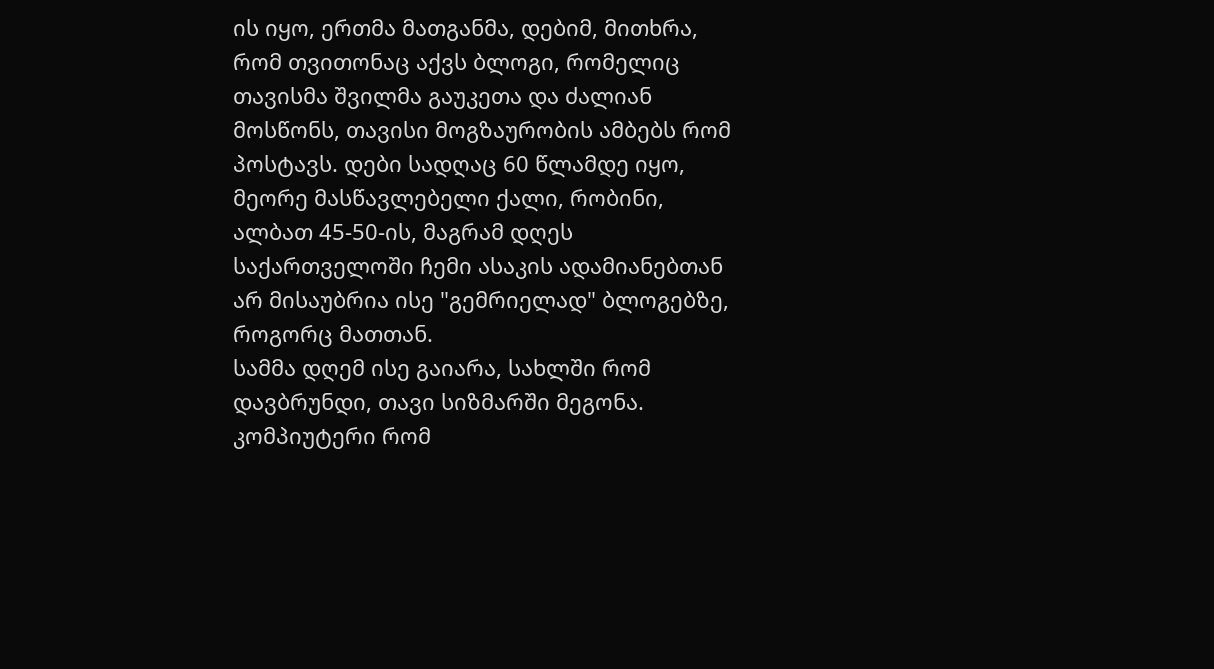ის იყო, ერთმა მათგანმა, დებიმ, მითხრა, რომ თვითონაც აქვს ბლოგი, რომელიც თავისმა შვილმა გაუკეთა და ძალიან მოსწონს, თავისი მოგზაურობის ამბებს რომ პოსტავს. დები სადღაც 60 წლამდე იყო, მეორე მასწავლებელი ქალი, რობინი, ალბათ 45-50-ის, მაგრამ დღეს საქართველოში ჩემი ასაკის ადამიანებთან არ მისაუბრია ისე "გემრიელად" ბლოგებზე, როგორც მათთან.
სამმა დღემ ისე გაიარა, სახლში რომ დავბრუნდი, თავი სიზმარში მეგონა. კომპიუტერი რომ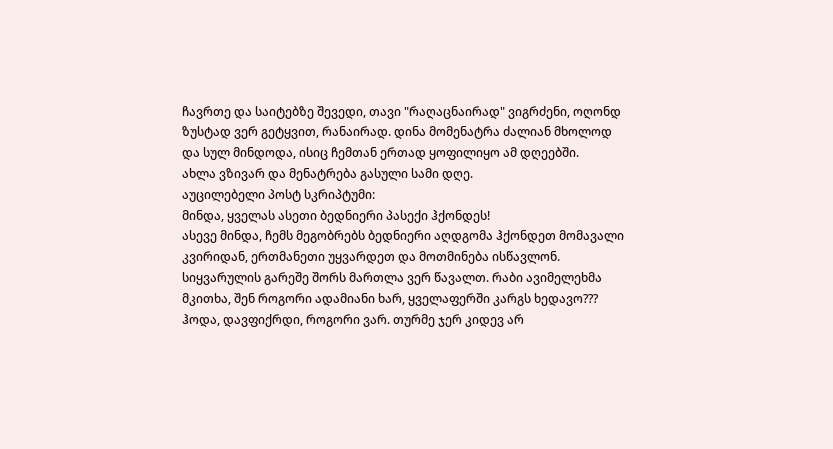ჩავრთე და საიტებზე შევედი, თავი "რაღაცნაირად" ვიგრძენი, ოღონდ ზუსტად ვერ გეტყვით, რანაირად. დინა მომენატრა ძალიან მხოლოდ და სულ მინდოდა, ისიც ჩემთან ერთად ყოფილიყო ამ დღეებში.
ახლა ვზივარ და მენატრება გასული სამი დღე.
აუცილებელი პოსტ სკრიპტუმი:
მინდა, ყველას ასეთი ბედნიერი პასექი ჰქონდეს!
ასევე მინდა, ჩემს მეგობრებს ბედნიერი აღდგომა ჰქონდეთ მომავალი კვირიდან, ერთმანეთი უყვარდეთ და მოთმინება ისწავლონ. სიყვარულის გარეშე შორს მართლა ვერ წავალთ. რაბი ავიმელეხმა მკითხა, შენ როგორი ადამიანი ხარ, ყველაფერში კარგს ხედავო??? ჰოდა, დავფიქრდი, როგორი ვარ. თურმე ჯერ კიდევ არ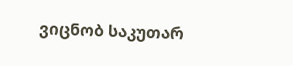ვიცნობ საკუთარ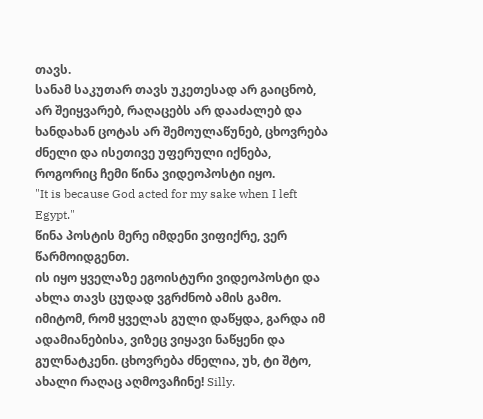თავს.
სანამ საკუთარ თავს უკეთესად არ გაიცნობ, არ შეიყვარებ, რაღაცებს არ დააძალებ და ხანდახან ცოტას არ შემოულაწუნებ, ცხოვრება ძნელი და ისეთივე უფერული იქნება, როგორიც ჩემი წინა ვიდეოპოსტი იყო.
"It is because God acted for my sake when I left Egypt."
წინა პოსტის მერე იმდენი ვიფიქრე, ვერ წარმოიდგენთ.
ის იყო ყველაზე ეგოისტური ვიდეოპოსტი და ახლა თავს ცუდად ვგრძნობ ამის გამო. იმიტომ, რომ ყველას გული დაწყდა, გარდა იმ ადამიანებისა, ვიზეც ვიყავი ნაწყენი და გულნატკენი. ცხოვრება ძნელია, უხ, ტი შტო, ახალი რაღაც აღმოვაჩინე! Silly.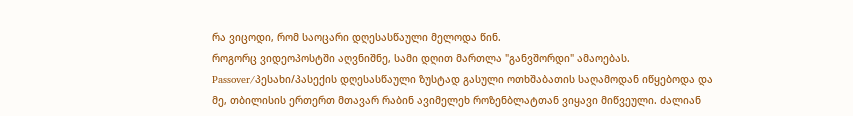რა ვიცოდი, რომ საოცარი დღესასწაული მელოდა წინ.
როგორც ვიდეოპოსტში აღვნიშნე, სამი დღით მართლა "განვშორდი" ამაოებას. Passover/პესახი/პასექის დღესასწაული ზუსტად გასული ოთხშაბათის საღამოდან იწყებოდა და მე, თბილისის ერთერთ მთავარ რაბინ ავიმელეხ როზენბლატთან ვიყავი მიწვეული. ძალიან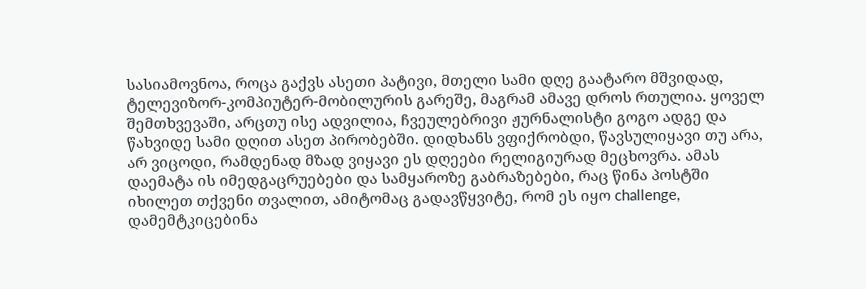სასიამოვნოა, როცა გაქვს ასეთი პატივი, მთელი სამი დღე გაატარო მშვიდად, ტელევიზორ-კომპიუტერ-მობილურის გარეშე, მაგრამ ამავე დროს რთულია. ყოველ შემთხვევაში, არცთუ ისე ადვილია, ჩვეულებრივი ჟურნალისტი გოგო ადგე და წახვიდე სამი დღით ასეთ პირობებში. დიდხანს ვფიქრობდი, წავსულიყავი თუ არა, არ ვიცოდი, რამდენად მზად ვიყავი ეს დღეები რელიგიურად მეცხოვრა. ამას დაემატა ის იმედგაცრუებები და სამყაროზე გაბრაზებები, რაც წინა პოსტში იხილეთ თქვენი თვალით, ამიტომაც გადავწყვიტე, რომ ეს იყო challenge, დამემტკიცებინა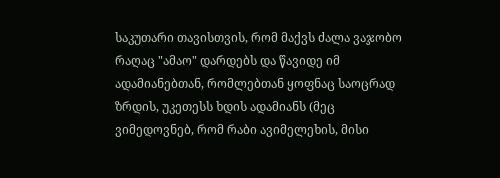საკუთარი თავისთვის, რომ მაქვს ძალა ვაჯობო რაღაც "ამაო" დარდებს და წავიდე იმ ადამიანებთან, რომლებთან ყოფნაც საოცრად ზრდის, უკეთესს ხდის ადამიანს (მეც ვიმედოვნებ, რომ რაბი ავიმელეხის, მისი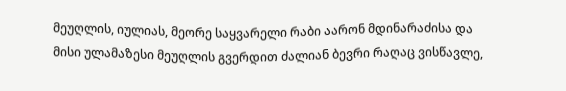მეუღლის, იულიას, მეორე საყვარელი რაბი აარონ მდინარაძისა და მისი ულამაზესი მეუღლის გვერდით ძალიან ბევრი რაღაც ვისწავლე,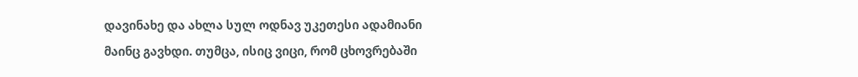დავინახე და ახლა სულ ოდნავ უკეთესი ადამიანი მაინც გავხდი. თუმცა, ისიც ვიცი, რომ ცხოვრებაში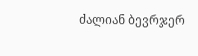ძალიან ბევრჯერ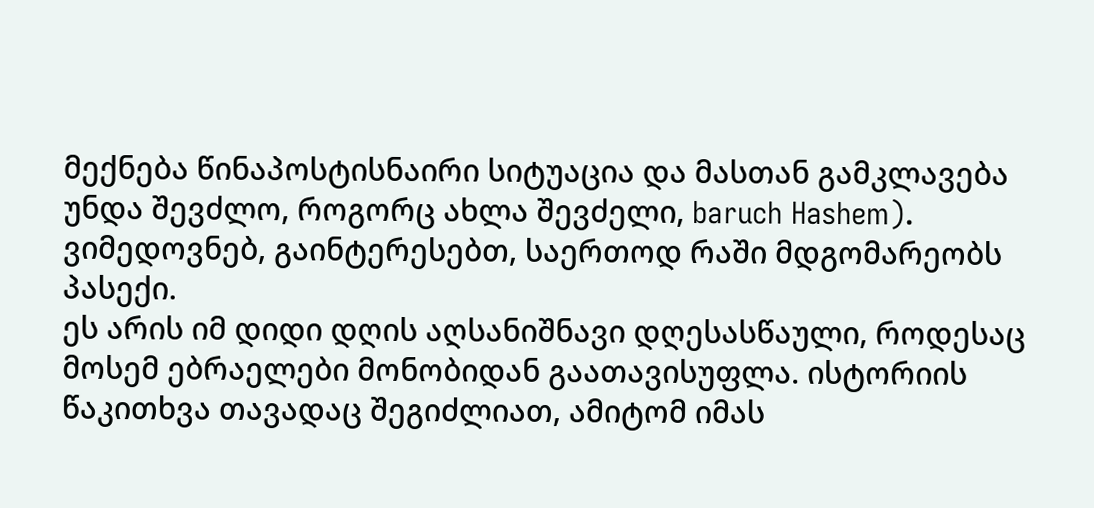მექნება წინაპოსტისნაირი სიტუაცია და მასთან გამკლავება უნდა შევძლო, როგორც ახლა შევძელი, baruch Hashem).
ვიმედოვნებ, გაინტერესებთ, საერთოდ რაში მდგომარეობს პასექი.
ეს არის იმ დიდი დღის აღსანიშნავი დღესასწაული, როდესაც მოსემ ებრაელები მონობიდან გაათავისუფლა. ისტორიის წაკითხვა თავადაც შეგიძლიათ, ამიტომ იმას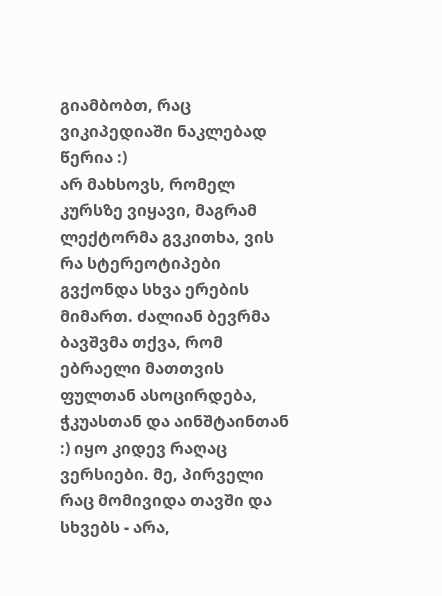გიამბობთ, რაც ვიკიპედიაში ნაკლებად წერია :)
არ მახსოვს, რომელ კურსზე ვიყავი, მაგრამ ლექტორმა გვკითხა, ვის რა სტერეოტიპები გვქონდა სხვა ერების მიმართ. ძალიან ბევრმა ბავშვმა თქვა, რომ ებრაელი მათთვის ფულთან ასოცირდება, ჭკუასთან და აინშტაინთან :) იყო კიდევ რაღაც ვერსიები. მე, პირველი რაც მომივიდა თავში და სხვებს - არა,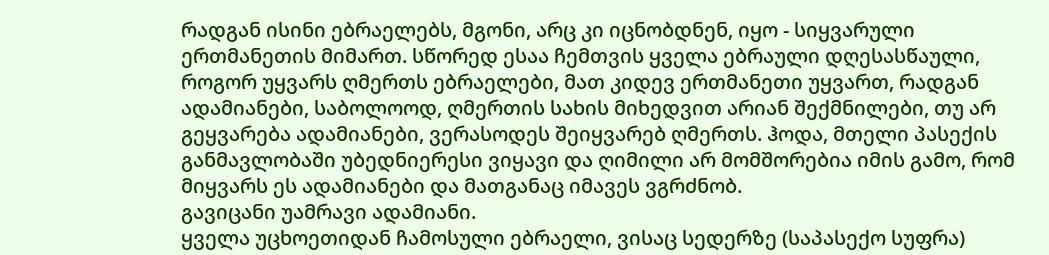რადგან ისინი ებრაელებს, მგონი, არც კი იცნობდნენ, იყო - სიყვარული ერთმანეთის მიმართ. სწორედ ესაა ჩემთვის ყველა ებრაული დღესასწაული, როგორ უყვარს ღმერთს ებრაელები, მათ კიდევ ერთმანეთი უყვართ, რადგან ადამიანები, საბოლოოდ, ღმერთის სახის მიხედვით არიან შექმნილები, თუ არ გეყვარება ადამიანები, ვერასოდეს შეიყვარებ ღმერთს. ჰოდა, მთელი პასექის განმავლობაში უბედნიერესი ვიყავი და ღიმილი არ მომშორებია იმის გამო, რომ მიყვარს ეს ადამიანები და მათგანაც იმავეს ვგრძნობ.
გავიცანი უამრავი ადამიანი.
ყველა უცხოეთიდან ჩამოსული ებრაელი, ვისაც სედერზე (საპასექო სუფრა)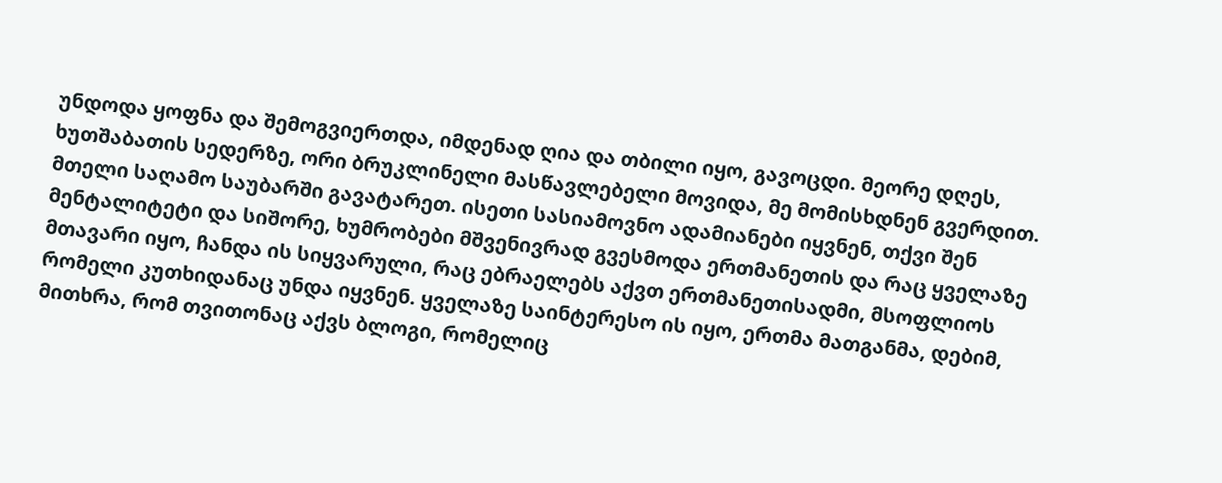უნდოდა ყოფნა და შემოგვიერთდა, იმდენად ღია და თბილი იყო, გავოცდი. მეორე დღეს, ხუთშაბათის სედერზე, ორი ბრუკლინელი მასწავლებელი მოვიდა, მე მომისხდნენ გვერდით. მთელი საღამო საუბარში გავატარეთ. ისეთი სასიამოვნო ადამიანები იყვნენ, თქვი შენ მენტალიტეტი და სიშორე, ხუმრობები მშვენივრად გვესმოდა ერთმანეთის და რაც ყველაზე მთავარი იყო, ჩანდა ის სიყვარული, რაც ებრაელებს აქვთ ერთმანეთისადმი, მსოფლიოს რომელი კუთხიდანაც უნდა იყვნენ. ყველაზე საინტერესო ის იყო, ერთმა მათგანმა, დებიმ, მითხრა, რომ თვითონაც აქვს ბლოგი, რომელიც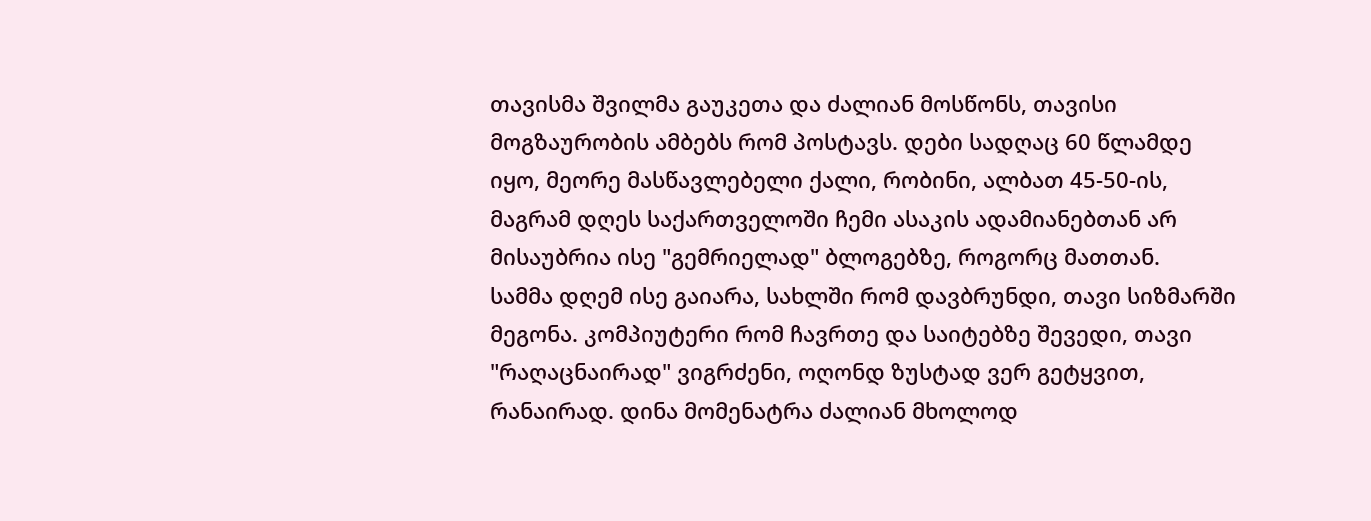თავისმა შვილმა გაუკეთა და ძალიან მოსწონს, თავისი მოგზაურობის ამბებს რომ პოსტავს. დები სადღაც 60 წლამდე იყო, მეორე მასწავლებელი ქალი, რობინი, ალბათ 45-50-ის, მაგრამ დღეს საქართველოში ჩემი ასაკის ადამიანებთან არ მისაუბრია ისე "გემრიელად" ბლოგებზე, როგორც მათთან.
სამმა დღემ ისე გაიარა, სახლში რომ დავბრუნდი, თავი სიზმარში მეგონა. კომპიუტერი რომ ჩავრთე და საიტებზე შევედი, თავი "რაღაცნაირად" ვიგრძენი, ოღონდ ზუსტად ვერ გეტყვით, რანაირად. დინა მომენატრა ძალიან მხოლოდ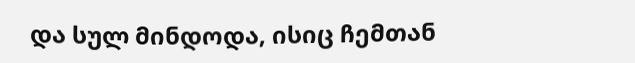და სულ მინდოდა, ისიც ჩემთან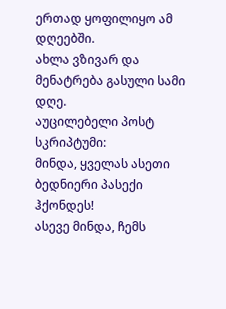ერთად ყოფილიყო ამ დღეებში.
ახლა ვზივარ და მენატრება გასული სამი დღე.
აუცილებელი პოსტ სკრიპტუმი:
მინდა, ყველას ასეთი ბედნიერი პასექი ჰქონდეს!
ასევე მინდა, ჩემს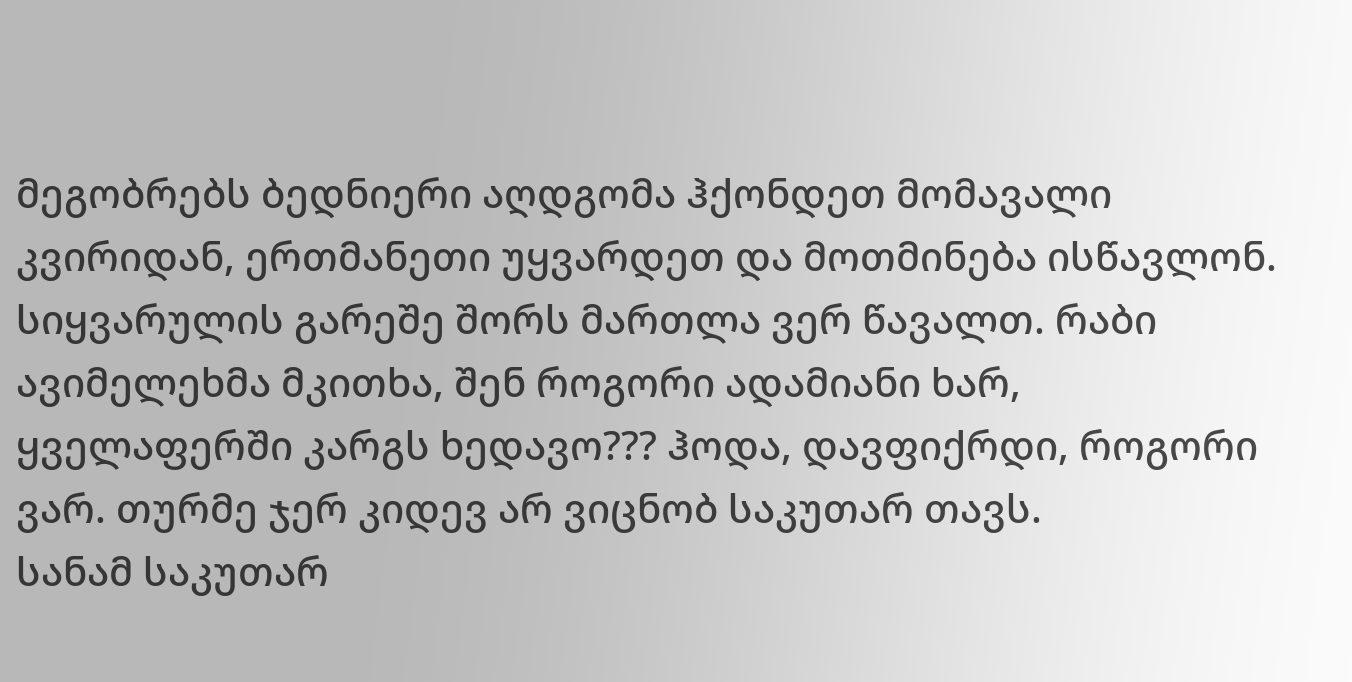მეგობრებს ბედნიერი აღდგომა ჰქონდეთ მომავალი კვირიდან, ერთმანეთი უყვარდეთ და მოთმინება ისწავლონ. სიყვარულის გარეშე შორს მართლა ვერ წავალთ. რაბი ავიმელეხმა მკითხა, შენ როგორი ადამიანი ხარ, ყველაფერში კარგს ხედავო??? ჰოდა, დავფიქრდი, როგორი ვარ. თურმე ჯერ კიდევ არ ვიცნობ საკუთარ თავს.
სანამ საკუთარ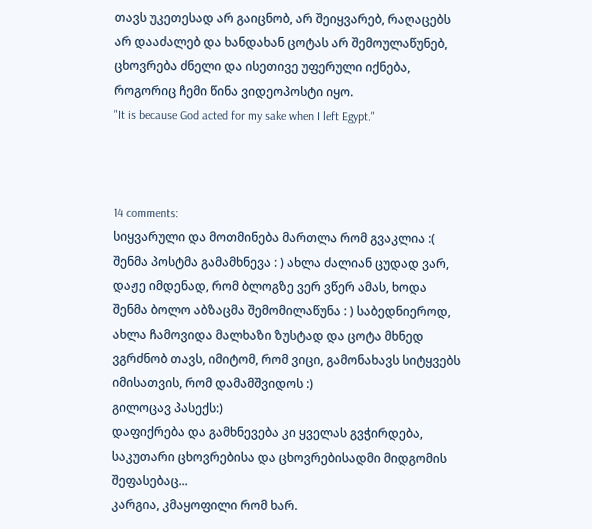თავს უკეთესად არ გაიცნობ, არ შეიყვარებ, რაღაცებს არ დააძალებ და ხანდახან ცოტას არ შემოულაწუნებ, ცხოვრება ძნელი და ისეთივე უფერული იქნება, როგორიც ჩემი წინა ვიდეოპოსტი იყო.
"It is because God acted for my sake when I left Egypt."



14 comments:
სიყვარული და მოთმინება მართლა რომ გვაკლია :(
შენმა პოსტმა გამამხნევა : ) ახლა ძალიან ცუდად ვარ, დაჟე იმდენად, რომ ბლოგზე ვერ ვწერ ამას, ხოდა შენმა ბოლო აბზაცმა შემომილაწუნა : ) საბედნიეროდ, ახლა ჩამოვიდა მალხაზი ზუსტად და ცოტა მხნედ ვგრძნობ თავს, იმიტომ, რომ ვიცი, გამონახავს სიტყვებს იმისათვის, რომ დამამშვიდოს :)
გილოცავ პასექს:)
დაფიქრება და გამხნევება კი ყველას გვჭირდება, საკუთარი ცხოვრებისა და ცხოვრებისადმი მიდგომის შეფასებაც...
კარგია, კმაყოფილი რომ ხარ.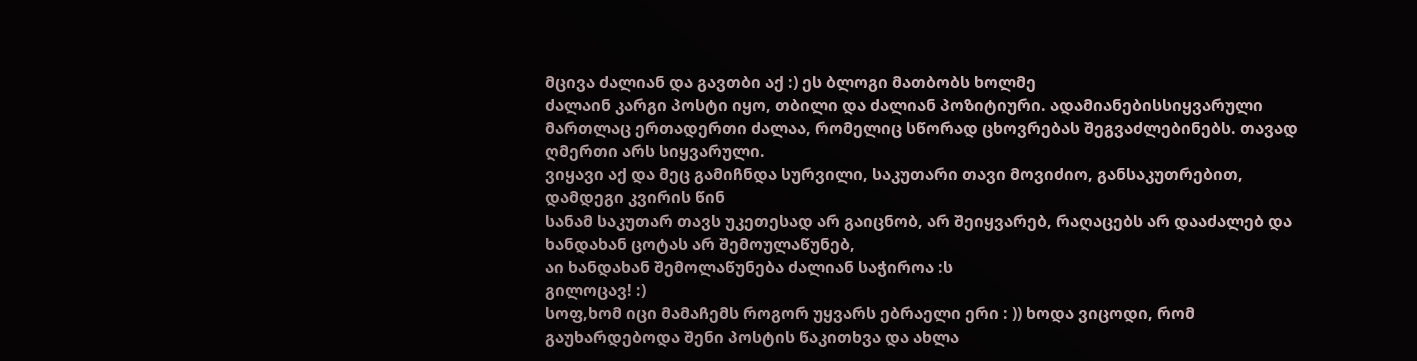მცივა ძალიან და გავთბი აქ :) ეს ბლოგი მათბობს ხოლმე
ძალაინ კარგი პოსტი იყო, თბილი და ძალიან პოზიტიური. ადამიანებისსიყვარული მართლაც ერთადერთი ძალაა, რომელიც სწორად ცხოვრებას შეგვაძლებინებს. თავად ღმერთი არს სიყვარული.
ვიყავი აქ და მეც გამიჩნდა სურვილი, საკუთარი თავი მოვიძიო, განსაკუთრებით, დამდეგი კვირის წინ
სანამ საკუთარ თავს უკეთესად არ გაიცნობ, არ შეიყვარებ, რაღაცებს არ დააძალებ და ხანდახან ცოტას არ შემოულაწუნებ,
აი ხანდახან შემოლაწუნება ძალიან საჭიროა :ს
გილოცავ! :)
სოფ,ხომ იცი მამაჩემს როგორ უყვარს ებრაელი ერი : )) ხოდა ვიცოდი, რომ გაუხარდებოდა შენი პოსტის წაკითხვა და ახლა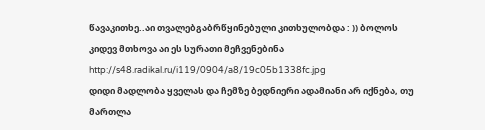წავაკითხე..აი თვალებგაბრწყინებული კითხულობდა : )) ბოლოს კიდევ მთხოვა აი ეს სურათი მეჩვენებინა http://s48.radikal.ru/i119/0904/a8/19c05b1338fc.jpg
დიდი მადლობა ყველას და ჩემზე ბედნიერი ადამიანი არ იქნება, თუ მართლა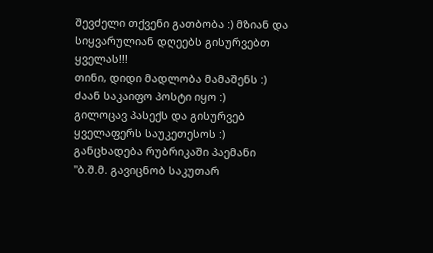შევძელი თქვენი გათბობა :) მზიან და სიყვარულიან დღეებს გისურვებთ ყველას!!!
თინი, დიდი მადლობა მამაშენს :)
ძაან საკაიფო პოსტი იყო :)
გილოცავ პასექს და გისურვებ ყველაფერს საუკეთესოს :)
განცხადება რუბრიკაში პაემანი
"ბ.შ.მ. გავიცნობ საკუთარ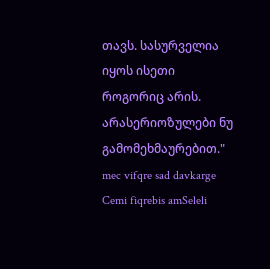თავს. სასურველია იყოს ისეთი როგორიც არის. არასერიოზულები ნუ გამომეხმაურებით."
mec vifqre sad davkarge Cemi fiqrebis amSeleli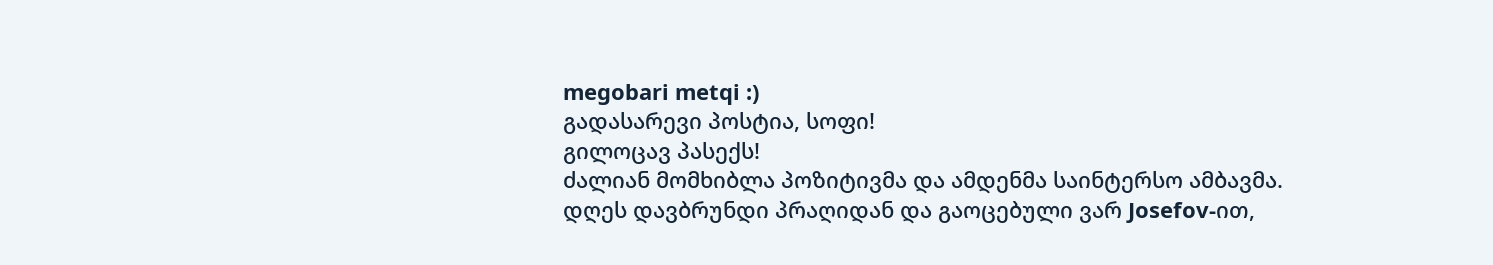megobari metqi :)
გადასარევი პოსტია, სოფი!
გილოცავ პასექს!
ძალიან მომხიბლა პოზიტივმა და ამდენმა საინტერსო ამბავმა.
დღეს დავბრუნდი პრაღიდან და გაოცებული ვარ Josefov-ით,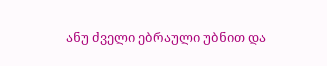ანუ ძველი ებრაული უბნით და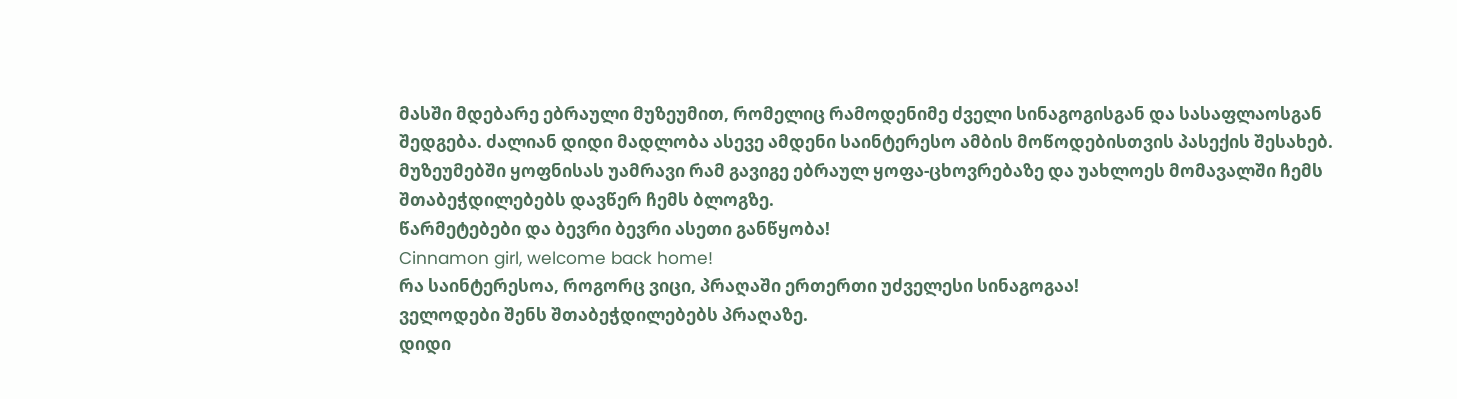მასში მდებარე ებრაული მუზეუმით, რომელიც რამოდენიმე ძველი სინაგოგისგან და სასაფლაოსგან შედგება. ძალიან დიდი მადლობა ასევე ამდენი საინტერესო ამბის მოწოდებისთვის პასექის შესახებ. მუზეუმებში ყოფნისას უამრავი რამ გავიგე ებრაულ ყოფა-ცხოვრებაზე და უახლოეს მომავალში ჩემს შთაბეჭდილებებს დავწერ ჩემს ბლოგზე.
წარმეტებები და ბევრი ბევრი ასეთი განწყობა!
Cinnamon girl, welcome back home!
რა საინტერესოა, როგორც ვიცი, პრაღაში ერთერთი უძველესი სინაგოგაა!
ველოდები შენს შთაბეჭდილებებს პრაღაზე.
დიდი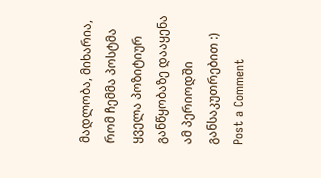მადლობა, მიხარია, რომ ჩემმა პოსტმა ყველა პოზიტიურ განწყობაზე დააყენა ამ პერიოდში განსაკუთრებით :)
Post a Comment